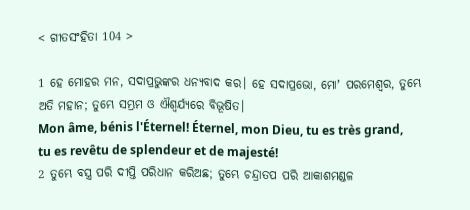< ଗୀତସଂହିତା 104 >

1 ହେ ମୋହର ମନ, ସଦାପ୍ରଭୁଙ୍କର ଧନ୍ୟବାଦ କର। ହେ ସଦାପ୍ରଭୋ, ମୋʼ ପରମେଶ୍ୱର, ତୁମ୍ଭେ ଅତି ମହାନ; ତୁମ୍ଭେ ସମ୍ଭ୍ରମ ଓ ଐଶ୍ୱର୍ଯ୍ୟରେ ବିଭୂଷିତ।
Mon âme, bénis l'Éternel! Éternel, mon Dieu, tu es très grand, tu es revêtu de splendeur et de majesté!
2 ତୁମ୍ଭେ ବସ୍ତ୍ର ପରି ଦୀପ୍ତି ପରିଧାନ କରିଅଛ; ତୁମ୍ଭେ ଚନ୍ଦ୍ରାତପ ପରି ଆକାଶମଣ୍ଡଳ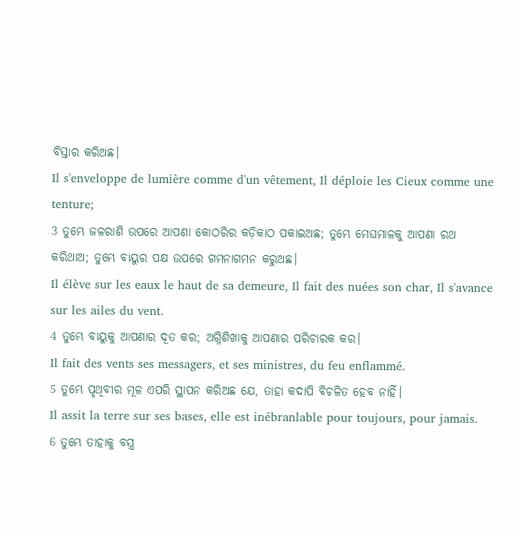ବିସ୍ତାର କରିଅଛ।
Il s'enveloppe de lumière comme d'un vêtement, Il déploie les Cieux comme une tenture;
3 ତୁମ୍ଭେ ଜଳରାଶି ଉପରେ ଆପଣା କୋଠରିର କଡ଼ିକାଠ ପକାଇଅଛ; ତୁମ୍ଭେ ମେଘମାଳକୁ ଆପଣା ରଥ କରିଥାଅ; ତୁମ୍ଭେ ବାୟୁର ପକ୍ଷ ଉପରେ ଗମନାଗମନ କରୁଅଛ।
Il élève sur les eaux le haut de sa demeure, Il fait des nuées son char, Il s'avance sur les ailes du vent.
4 ତୁମ୍ଭେ ବାୟୁକୁ ଆପଣାର ଦୂତ କର; ଅଗ୍ନିଶିଖାକୁ ଆପଣାର ପରିଚାରକ କର।
Il fait des vents ses messagers, et ses ministres, du feu enflammé.
5 ତୁମ୍ଭେ ପୃଥିବୀର ମୂଳ ଏପରି ସ୍ଥାପନ କରିଅଛ ଯେ, ତାହା କଦାପି ବିଚଳିତ ହେବ ନାହିଁ।
Il assit la terre sur ses bases, elle est inébranlable pour toujours, pour jamais.
6 ତୁମ୍ଭେ ତାହାକୁ ବସ୍ତ୍ର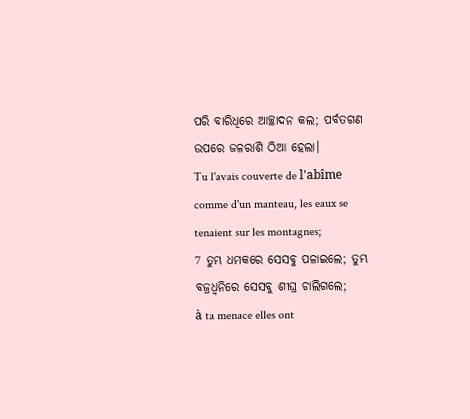ପରି ବାରିଧିରେ ଆଚ୍ଛାଦନ କଲ; ପର୍ବତଗଣ ଉପରେ ଜଳରାଶି ଠିଆ ହେଲା।
Tu l'avais couverte de l'abîme comme d'un manteau, les eaux se tenaient sur les montagnes;
7 ତୁମ୍ଭ ଧମକରେ ସେସବୁ ପଳାଇଲେ; ତୁମ୍ଭ ବଜ୍ରଧ୍ୱନିରେ ସେସବୁ ଶୀଘ୍ର ଚାଲିଗଲେ;
à ta menace elles ont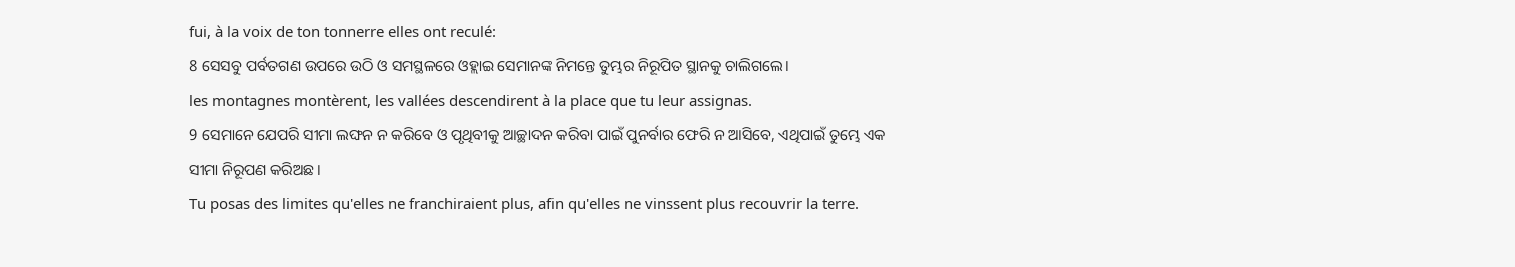fui, à la voix de ton tonnerre elles ont reculé:
8 ସେସବୁ ପର୍ବତଗଣ ଉପରେ ଉଠି ଓ ସମସ୍ଥଳରେ ଓହ୍ଲାଇ ସେମାନଙ୍କ ନିମନ୍ତେ ତୁମ୍ଭର ନିରୂପିତ ସ୍ଥାନକୁ ଚାଲିଗଲେ।
les montagnes montèrent, les vallées descendirent à la place que tu leur assignas.
9 ସେମାନେ ଯେପରି ସୀମା ଲଙ୍ଘନ ନ କରିବେ ଓ ପୃଥିବୀକୁ ଆଚ୍ଛାଦନ କରିବା ପାଇଁ ପୁନର୍ବାର ଫେରି ନ ଆସିବେ, ଏଥିପାଇଁ ତୁମ୍ଭେ ଏକ ସୀମା ନିରୂପଣ କରିଅଛ।
Tu posas des limites qu'elles ne franchiraient plus, afin qu'elles ne vinssent plus recouvrir la terre.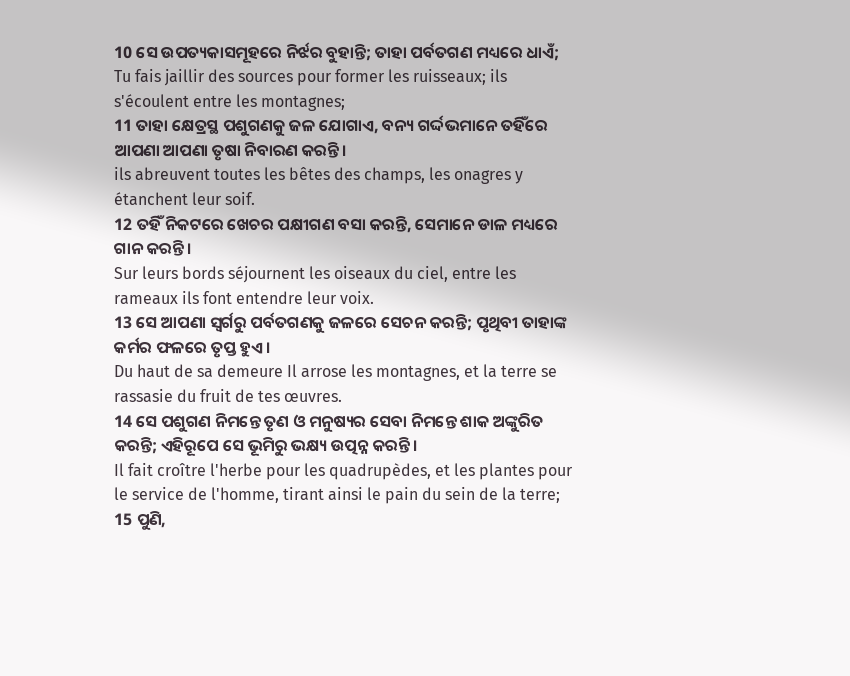10 ସେ ଉପତ୍ୟକାସମୂହରେ ନିର୍ଝର ବୁହାନ୍ତି; ତାହା ପର୍ବତଗଣ ମଧ୍ୟରେ ଧାଏଁ;
Tu fais jaillir des sources pour former les ruisseaux; ils s'écoulent entre les montagnes;
11 ତାହା କ୍ଷେତ୍ରସ୍ଥ ପଶୁଗଣକୁ ଜଳ ଯୋଗାଏ, ବନ୍ୟ ଗର୍ଦ୍ଦଭମାନେ ତହିଁରେ ଆପଣା ଆପଣା ତୃଷା ନିବାରଣ କରନ୍ତି।
ils abreuvent toutes les bêtes des champs, les onagres y étanchent leur soif.
12 ତହିଁ ନିକଟରେ ଖେଚର ପକ୍ଷୀଗଣ ବସା କରନ୍ତି, ସେମାନେ ଡାଳ ମଧ୍ୟରେ ଗାନ କରନ୍ତି।
Sur leurs bords séjournent les oiseaux du ciel, entre les rameaux ils font entendre leur voix.
13 ସେ ଆପଣା ସ୍ବର୍ଗରୁ ପର୍ବତଗଣକୁ ଜଳରେ ସେଚନ କରନ୍ତି; ପୃଥିବୀ ତାହାଙ୍କ କର୍ମର ଫଳରେ ତୃପ୍ତ ହୁଏ।
Du haut de sa demeure Il arrose les montagnes, et la terre se rassasie du fruit de tes œuvres.
14 ସେ ପଶୁଗଣ ନିମନ୍ତେ ତୃଣ ଓ ମନୁଷ୍ୟର ସେବା ନିମନ୍ତେ ଶାକ ଅଙ୍କୁରିତ କରନ୍ତି; ଏହିରୂପେ ସେ ଭୂମିରୁ ଭକ୍ଷ୍ୟ ଉତ୍ପନ୍ନ କରନ୍ତି।
Il fait croître l'herbe pour les quadrupèdes, et les plantes pour le service de l'homme, tirant ainsi le pain du sein de la terre;
15 ପୁଣି,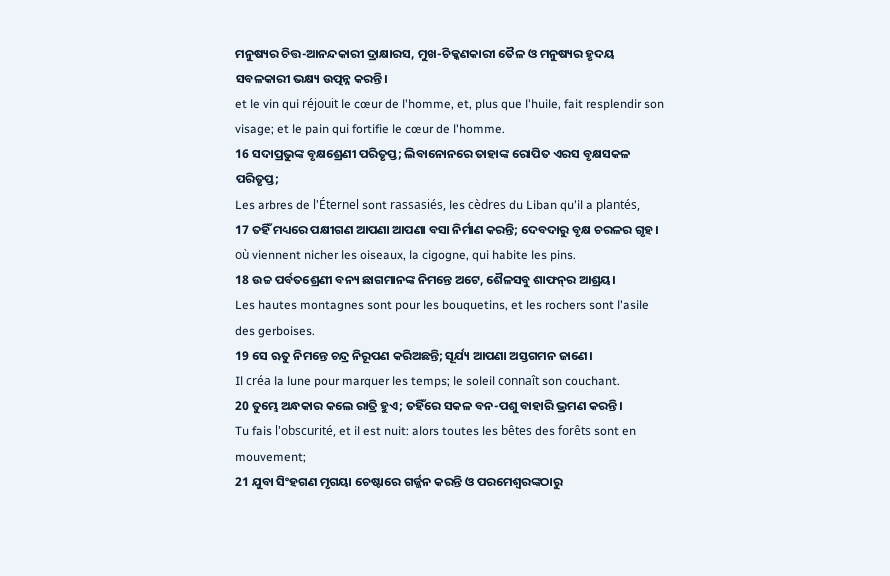ମନୁଷ୍ୟର ଚିତ୍ତ-ଆନନ୍ଦକାରୀ ଦ୍ରାକ୍ଷାରସ, ମୁଖ-ଚିକ୍କଣକାରୀ ତୈଳ ଓ ମନୁଷ୍ୟର ହୃଦୟ ସବଳକାରୀ ଭକ୍ଷ୍ୟ ଉତ୍ପନ୍ନ କରନ୍ତି।
et le vin qui réjouit le cœur de l'homme, et, plus que l'huile, fait resplendir son visage; et le pain qui fortifie le cœur de l'homme.
16 ସଦାପ୍ରଭୁଙ୍କ ବୃକ୍ଷଶ୍ରେଣୀ ପରିତୃପ୍ତ; ଲିବାନୋନରେ ତାହାଙ୍କ ରୋପିତ ଏରସ ବୃକ୍ଷସକଳ ପରିତୃପ୍ତ;
Les arbres de l'Éternel sont rassasiés, les cèdres du Liban qu'il a plantés,
17 ତହିଁ ମଧ୍ୟରେ ପକ୍ଷୀଗଣ ଆପଣା ଆପଣା ବସା ନିର୍ମାଣ କରନ୍ତି; ଦେବଦାରୁ ବୃକ୍ଷ ଚରଳର ଗୃହ।
où viennent nicher les oiseaux, la cigogne, qui habite les pins.
18 ଉଚ୍ଚ ପର୍ବତଶ୍ରେଣୀ ବନ୍ୟ ଛାଗମାନଙ୍କ ନିମନ୍ତେ ଅଟେ, ଶୈଳସବୁ ଶାଫନ୍‍ର ଆଶ୍ରୟ।
Les hautes montagnes sont pour les bouquetins, et les rochers sont l'asile des gerboises.
19 ସେ ଋତୁ ନିମନ୍ତେ ଚନ୍ଦ୍ର ନିରୂପଣ କରିଅଛନ୍ତି; ସୂର୍ଯ୍ୟ ଆପଣା ଅସ୍ତଗମନ ଜାଣେ।
Il créa la lune pour marquer les temps; le soleil connaît son couchant.
20 ତୁମ୍ଭେ ଅନ୍ଧକାର କଲେ ରାତ୍ରି ହୁଏ; ତହିଁରେ ସକଳ ବନ-ପଶୁ ବାହାରି ଭ୍ରମଣ କରନ୍ତି।
Tu fais l'obscurité, et il est nuit: alors toutes les bêtes des forêts sont en mouvement;
21 ଯୁବା ସିଂହଗଣ ମୃଗୟା ଚେଷ୍ଟାରେ ଗର୍ଜ୍ଜନ କରନ୍ତି ଓ ପରମେଶ୍ୱରଙ୍କଠାରୁ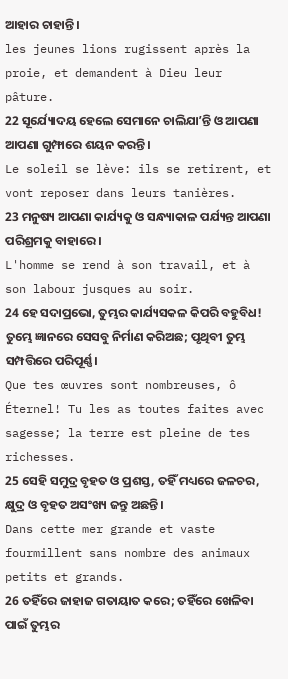ଆହାର ଚାହାନ୍ତି।
les jeunes lions rugissent après la proie, et demandent à Dieu leur pâture.
22 ସୂର୍ଯ୍ୟୋଦୟ ହେଲେ ସେମାନେ ଚାଲିଯାʼନ୍ତି ଓ ଆପଣା ଆପଣା ଗୁମ୍ଫାରେ ଶୟନ କରନ୍ତି।
Le soleil se lève: ils se retirent, et vont reposer dans leurs tanières.
23 ମନୁଷ୍ୟ ଆପଣା କାର୍ଯ୍ୟକୁ ଓ ସନ୍ଧ୍ୟାକାଳ ପର୍ଯ୍ୟନ୍ତ ଆପଣା ପରିଶ୍ରମକୁ ବାହାରେ।
L'homme se rend à son travail, et à son labour jusques au soir.
24 ହେ ସଦାପ୍ରଭୋ, ତୁମ୍ଭର କାର୍ଯ୍ୟସକଳ କିପରି ବହୁବିଧ! ତୁମ୍ଭେ ଜ୍ଞାନରେ ସେସବୁ ନିର୍ମାଣ କରିଅଛ; ପୃଥିବୀ ତୁମ୍ଭ ସମ୍ପତ୍ତିରେ ପରିପୂର୍ଣ୍ଣ।
Que tes œuvres sont nombreuses, ô Éternel! Tu les as toutes faites avec sagesse; la terre est pleine de tes richesses.
25 ସେହି ସମୁଦ୍ର ବୃହତ ଓ ପ୍ରଶସ୍ତ, ତହିଁ ମଧ୍ୟରେ ଜଳଚର, କ୍ଷୁଦ୍ର ଓ ବୃହତ ଅସଂଖ୍ୟ ଜନ୍ତୁ ଅଛନ୍ତି।
Dans cette mer grande et vaste fourmillent sans nombre des animaux petits et grands.
26 ତହିଁରେ ଜାହାଜ ଗତାୟାତ କରେ; ତହିଁରେ ଖେଳିବା ପାଇଁ ତୁମ୍ଭର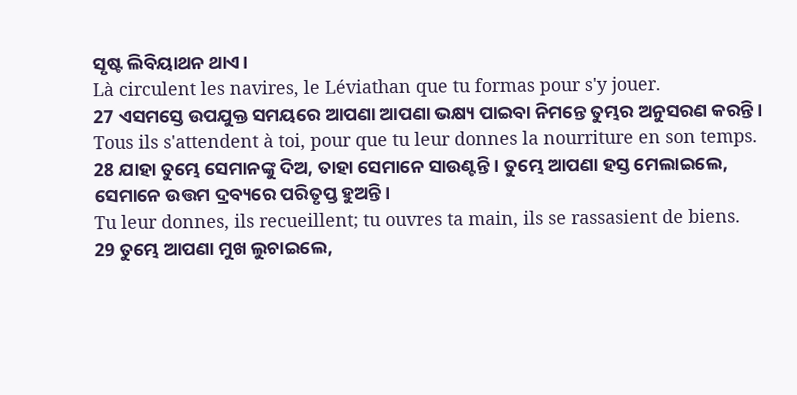ସୃଷ୍ଟ ଲିବିୟାଥନ ଥାଏ।
Là circulent les navires, le Léviathan que tu formas pour s'y jouer.
27 ଏସମସ୍ତେ ଉପଯୁକ୍ତ ସମୟରେ ଆପଣା ଆପଣା ଭକ୍ଷ୍ୟ ପାଇବା ନିମନ୍ତେ ତୁମ୍ଭର ଅନୁସରଣ କରନ୍ତି।
Tous ils s'attendent à toi, pour que tu leur donnes la nourriture en son temps.
28 ଯାହା ତୁମ୍ଭେ ସେମାନଙ୍କୁ ଦିଅ, ତାହା ସେମାନେ ସାଉଣ୍ଟନ୍ତି। ତୁମ୍ଭେ ଆପଣା ହସ୍ତ ମେଲାଇଲେ, ସେମାନେ ଉତ୍ତମ ଦ୍ରବ୍ୟରେ ପରିତୃପ୍ତ ହୁଅନ୍ତି।
Tu leur donnes, ils recueillent; tu ouvres ta main, ils se rassasient de biens.
29 ତୁମ୍ଭେ ଆପଣା ମୁଖ ଲୁଚାଇଲେ,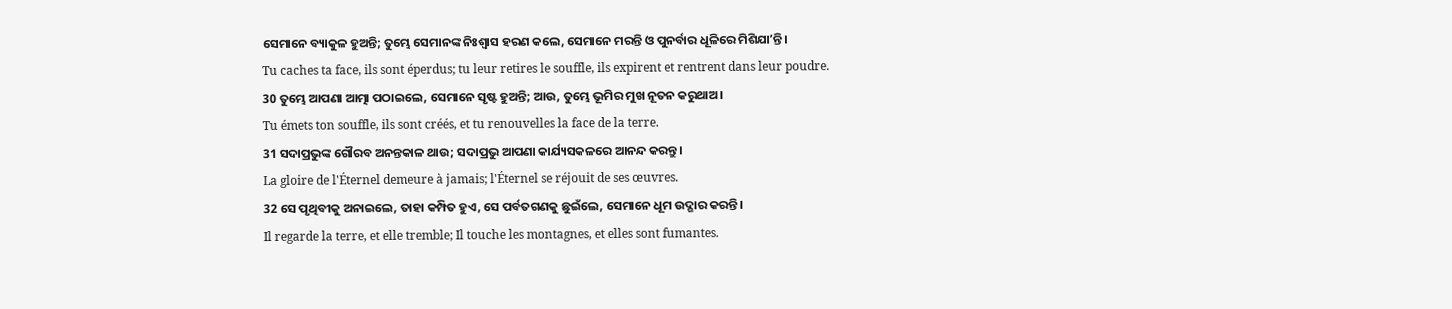ସେମାନେ ବ୍ୟାକୁଳ ହୁଅନ୍ତି; ତୁମ୍ଭେ ସେମାନଙ୍କ ନିଃଶ୍ୱାସ ହରଣ କଲେ, ସେମାନେ ମରନ୍ତି ଓ ପୁନର୍ବାର ଧୂଳିରେ ମିଶିଯାʼନ୍ତି।
Tu caches ta face, ils sont éperdus; tu leur retires le souffle, ils expirent et rentrent dans leur poudre.
30 ତୁମ୍ଭେ ଆପଣା ଆତ୍ମା ପଠାଇଲେ, ସେମାନେ ସୃଷ୍ଟ ହୁଅନ୍ତି; ଆଉ, ତୁମ୍ଭେ ଭୂମିର ମୁଖ ନୂତନ କରୁଥାଅ।
Tu émets ton souffle, ils sont créés, et tu renouvelles la face de la terre.
31 ସଦାପ୍ରଭୁଙ୍କ ଗୌରବ ଅନନ୍ତକାଳ ଥାଉ; ସଦାପ୍ରଭୁ ଆପଣା କାର୍ଯ୍ୟସକଳରେ ଆନନ୍ଦ କରନ୍ତୁ।
La gloire de l'Éternel demeure à jamais; l'Éternel se réjouit de ses œuvres.
32 ସେ ପୃଥିବୀକୁ ଅନାଇଲେ, ତାହା କମ୍ପିତ ହୁଏ, ସେ ପର୍ବତଗଣକୁ ଛୁଇଁଲେ, ସେମାନେ ଧୂମ ଉଦ୍ଗାର କରନ୍ତି।
Il regarde la terre, et elle tremble; Il touche les montagnes, et elles sont fumantes.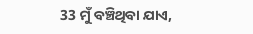33 ମୁଁ ବଞ୍ଚିଥିବା ଯାଏ,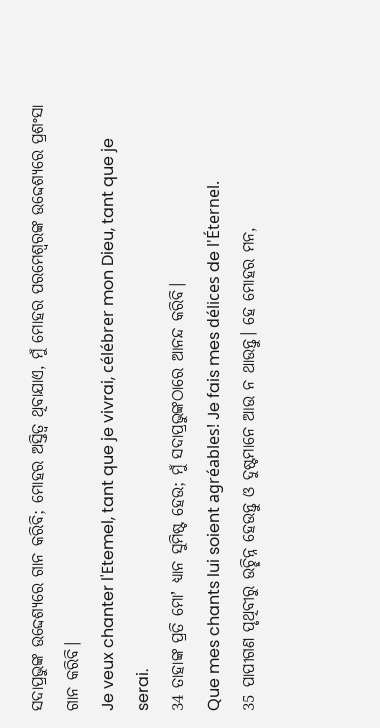ସଦାପ୍ରଭୁଙ୍କ ଉଦ୍ଦେଶ୍ୟରେ ଗାନ କରିବି; ମୋହର ଅସ୍ତିତ୍ୱ ଥିବାଯାଏ, ମୁଁ ମୋହର ପରମେଶ୍ୱରଙ୍କ ଉଦ୍ଦେଶ୍ୟରେ ପ୍ରଶଂସା ଗାନ କରିବି।
Je veux chanter l'Etemel, tant que je vivrai, célébrer mon Dieu, tant que je serai.
34 ତାହାଙ୍କ ପ୍ରତି ମୋʼ ଧ୍ୟାନ ସୁମିଷ୍ଟ ହେଉ; ମୁଁ ସଦାପ୍ରଭୁଙ୍କଠାରେ ଆନନ୍ଦ କରିବି।
Que mes chants lui soient agréables! Je fais mes délices de l'Éternel.
35 ପାପୀଗଣ ପୃଥିବୀରୁ ଉଚ୍ଛିନ୍ନ ହେଉନ୍ତୁ ଓ ଦୁଷ୍ଟମାନେ ଆଉ ନ ଥାଉନ୍ତୁ। ହେ ମୋହର ମନ,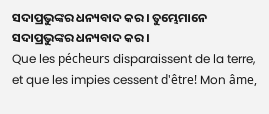ସଦାପ୍ରଭୁଙ୍କର ଧନ୍ୟବାଦ କର। ତୁମ୍ଭେମାନେ ସଦାପ୍ରଭୁଙ୍କର ଧନ୍ୟବାଦ କର।
Que les pécheurs disparaissent de la terre, et que les impies cessent d'être! Mon âme,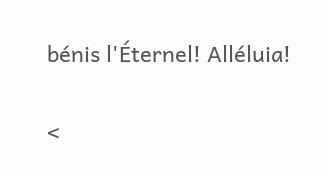bénis l'Éternel! Alléluia!

<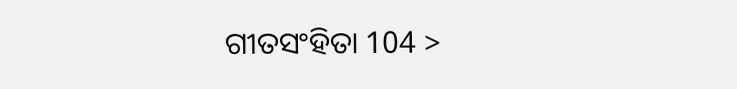ଗୀତସଂହିତା 104 >